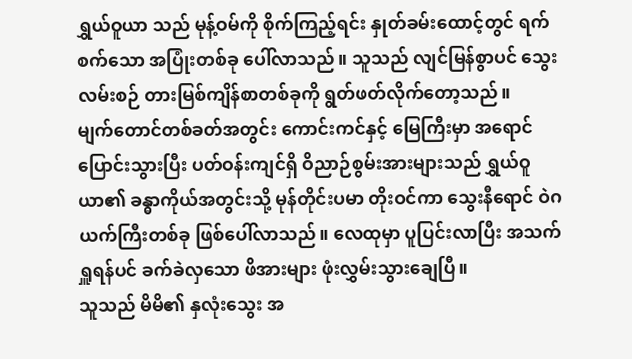ရွှယ်ဝူယာ သည် မုန့်ဝမ်ကို စိုက်ကြည့်ရင်း နှုတ်ခမ်းထောင့်တွင် ရက်စက်သော အပြုံးတစ်ခု ပေါ်လာသည်။ သူသည် လျင်မြန်စွာပင် သွေးလမ်းစဉ် တားမြစ်ကျိန်စာတစ်ခုကို ရွတ်ဖတ်လိုက်တော့သည်။
မျက်တောင်တစ်ခတ်အတွင်း ကောင်းကင်နှင့် မြေကြီးမှာ အရောင်ပြောင်းသွားပြီး ပတ်ဝန်းကျင်ရှိ ဝိညာဉ်စွမ်းအားများသည် ရွှယ်ဝူယာ၏ ခန္ဓာကိုယ်အတွင်းသို့ မုန်တိုင်းပမာ တိုးဝင်ကာ သွေးနီရောင် ဝဲဂယက်ကြီးတစ်ခု ဖြစ်ပေါ်လာသည်။ လေထုမှာ ပူပြင်းလာပြီး အသက်ရှူရန်ပင် ခက်ခဲလှသော ဖိအားများ ဖုံးလွှမ်းသွားချေပြီ။
သူသည် မိမိ၏ နှလုံးသွေး အ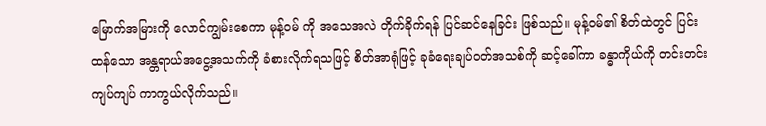မြောက်အမြားကို လောင်ကျွမ်းစေကာ မုန့်ဝမ် ကို အသေအလဲ တိုက်ခိုက်ရန် ပြင်ဆင်နေခြင်း ဖြစ်သည်။ မုန့်ဝမ်၏ စိတ်ထဲတွင် ပြင်းထန်သော အန္တရာယ်အငွေ့အသက်ကို ခံစားလိုက်ရသဖြင့် စိတ်အာရုံဖြင့် ခုခံရေးချပ်ဝတ်အသစ်ကို ဆင့်ခေါ်ကာ ခန္ဓာကိုယ်ကို တင်းတင်းကျပ်ကျပ် ကာကွယ်လိုက်သည်။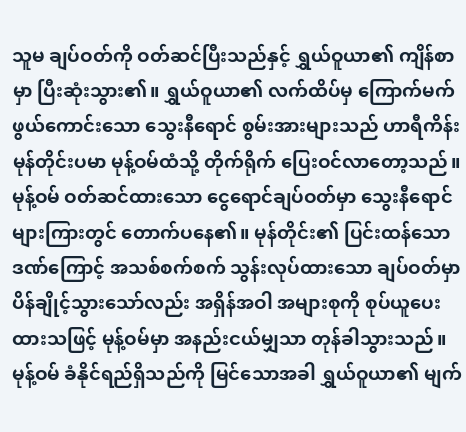သူမ ချပ်ဝတ်ကို ဝတ်ဆင်ပြီးသည်နှင့် ရွှယ်ဝူယာ၏ ကျိန်စာမှာ ပြီးဆုံးသွား၏။ ရွှယ်ဝူယာ၏ လက်ထိပ်မှ ကြောက်မက်ဖွယ်ကောင်းသော သွေးနီရောင် စွမ်းအားများသည် ဟာရီကိန်းမုန်တိုင်းပမာ မုန့်ဝမ်ထံသို့ တိုက်ရိုက် ပြေးဝင်လာတော့သည်။
မုန့်ဝမ် ဝတ်ဆင်ထားသော ငွေရောင်ချပ်ဝတ်မှာ သွေးနီရောင်များကြားတွင် တောက်ပနေ၏။ မုန်တိုင်း၏ ပြင်းထန်သော ဒဏ်ကြောင့် အသစ်စက်စက် သွန်းလုပ်ထားသော ချပ်ဝတ်မှာ ပိန်ချိုင့်သွားသော်လည်း အရှိန်အဝါ အများစုကို စုပ်ယူပေးထားသဖြင့် မုန့်ဝမ်မှာ အနည်းငယ်မျှသာ တုန်ခါသွားသည်။
မုန့်ဝမ် ခံနိုင်ရည်ရှိသည်ကို မြင်သောအခါ ရွှယ်ဝူယာ၏ မျက်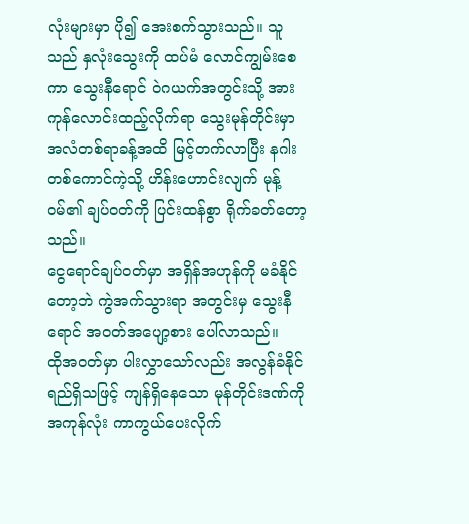လုံးများမှာ ပို၍ အေးစက်သွားသည်။ သူသည် နှလုံးသွေးကို ထပ်မံ လောင်ကျွမ်းစေကာ သွေးနီရောင် ဝဲဂယက်အတွင်းသို့ အားကုန်လောင်းထည့်လိုက်ရာ သွေးမုန်တိုင်းမှာ အလံတစ်ရာခန့်အထိ မြင့်တက်လာပြီး နဂါးတစ်ကောင်ကဲ့သို့ ဟိန်းဟောင်းလျက် မုန့်ဝမ်၏ ချပ်ဝတ်ကို ပြင်းထန်စွာ ရိုက်ခတ်တော့သည်။
ငွေရောင်ချပ်ဝတ်မှာ အရှိန်အဟုန်ကို မခံနိုင်တော့ဘဲ ကွဲအက်သွားရာ အတွင်းမှ သွေးနီရောင် အဝတ်အပျော့စား ပေါ်လာသည်။
ထိုအဝတ်မှာ ပါးလွှာသော်လည်း အလွန်ခံနိုင်ရည်ရှိသဖြင့် ကျန်ရှိနေသော မုန်တိုင်းဒဏ်ကို အကုန်လုံး ကာကွယ်ပေးလိုက်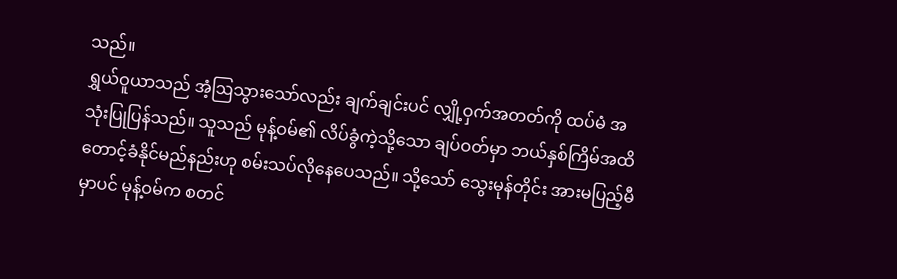သည်။
ရွှယ်ဝူယာသည် အံ့ဩသွားသော်လည်း ချက်ချင်းပင် လျှို့ဝှက်အတတ်ကို ထပ်မံ အသုံးပြုပြန်သည်။ သူသည် မုန့်ဝမ်၏ လိပ်ခွံကဲ့သို့သော ချပ်ဝတ်မှာ ဘယ်နှစ်ကြိမ်အထိ တောင့်ခံနိုင်မည်နည်းဟု စမ်းသပ်လိုနေပေသည်။ သို့သော် သွေးမုန်တိုင်း အားမပြည့်မီမှာပင် မုန့်ဝမ်က စတင်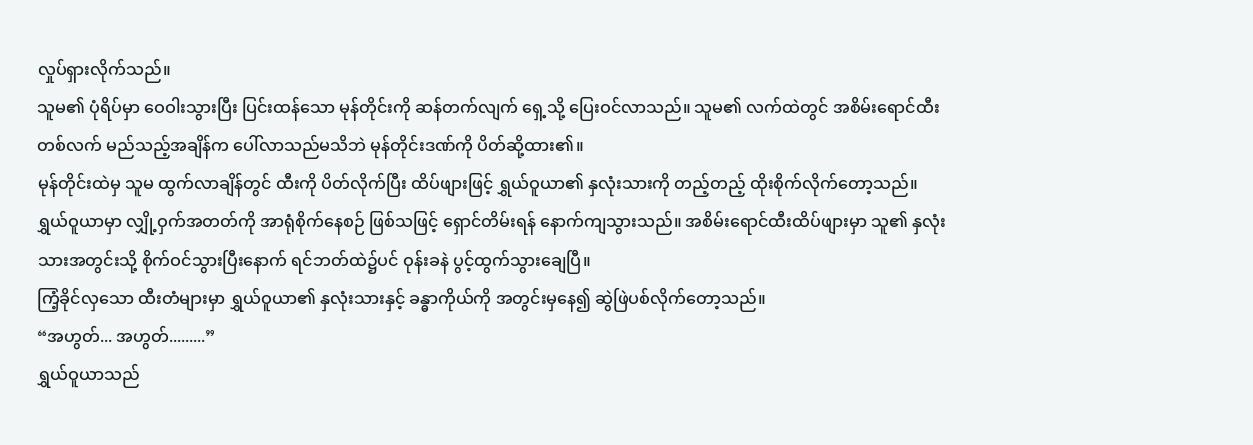လှုပ်ရှားလိုက်သည်။
သူမ၏ ပုံရိပ်မှာ ဝေဝါးသွားပြီး ပြင်းထန်သော မုန်တိုင်းကို ဆန်တက်လျက် ရှေ့သို့ ပြေးဝင်လာသည်။ သူမ၏ လက်ထဲတွင် အစိမ်းရောင်ထီးတစ်လက် မည်သည့်အချိန်က ပေါ်လာသည်မသိဘဲ မုန်တိုင်းဒဏ်ကို ပိတ်ဆို့ထား၏။
မုန်တိုင်းထဲမှ သူမ ထွက်လာချိန်တွင် ထီးကို ပိတ်လိုက်ပြီး ထိပ်ဖျားဖြင့် ရွှယ်ဝူယာ၏ နှလုံးသားကို တည့်တည့် ထိုးစိုက်လိုက်တော့သည်။
ရွှယ်ဝူယာမှာ လျှို့ဝှက်အတတ်ကို အာရုံစိုက်နေစဉ် ဖြစ်သဖြင့် ရှောင်တိမ်းရန် နောက်ကျသွားသည်။ အစိမ်းရောင်ထီးထိပ်ဖျားမှာ သူ၏ နှလုံးသားအတွင်းသို့ စိုက်ဝင်သွားပြီးနောက် ရင်ဘတ်ထဲ၌ပင် ဝုန်းခနဲ ပွင့်ထွက်သွားချေပြီ။
ကြံ့ခိုင်လှသော ထီးတံများမှာ ရွှယ်ဝူယာ၏ နှလုံးသားနှင့် ခန္ဓာကိုယ်ကို အတွင်းမှနေ၍ ဆွဲဖြဲပစ်လိုက်တော့သည်။
“အဟွတ်... အဟွတ်.........”
ရွှယ်ဝူယာသည်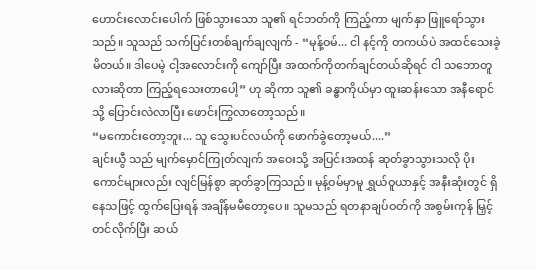ဟောင်းလောင်းပေါက် ဖြစ်သွားသော သူ၏ ရင်ဘတ်ကို ကြည့်ကာ မျက်နှာ ဖြူရော်သွားသည်။ သူသည် သက်ပြင်းတစ်ချက်ချလျက် - “မုန့်ဝမ်... ငါ နင့်ကို တကယ်ပဲ အထင်သေးခဲ့မိတယ်။ ဒါပေမဲ့ ငါ့အလောင်းကို ကျော်ပြီး အထက်ကိုတက်ချင်တယ်ဆိုရင် ငါ သဘောတူလားဆိုတာ ကြည့်ရသေးတာပေါ့” ဟု ဆိုကာ သူ၏ ခန္ဓာကိုယ်မှာ ထူးဆန်းသော အနီရောင်သို့ ပြောင်းလဲလာပြီး ဖောင်းကြွလာတော့သည်။
“မကောင်းတော့ဘူး... သူ သွေးပင်လယ်ကို ဖောက်ခွဲတော့မယ်....”
ချင်းယွီ သည် မျက်မှောင်ကြုတ်လျက် အဝေးသို့ အပြင်းအထန် ဆုတ်ခွာသွားသလို ပိုးကောင်များလည်း လျင်မြန်စွာ ဆုတ်ခွာကြသည်။ မုန့်ဝမ်မှာမူ ရွှယ်ဝူယာနှင့် အနီးဆုံးတွင် ရှိနေသဖြင့် ထွက်ပြေးရန် အချိန်မမီတော့ပေ။ သူမသည် ရတနာချပ်ဝတ်ကို အစွမ်းကုန် မြှင့်တင်လိုက်ပြီး ဆယ်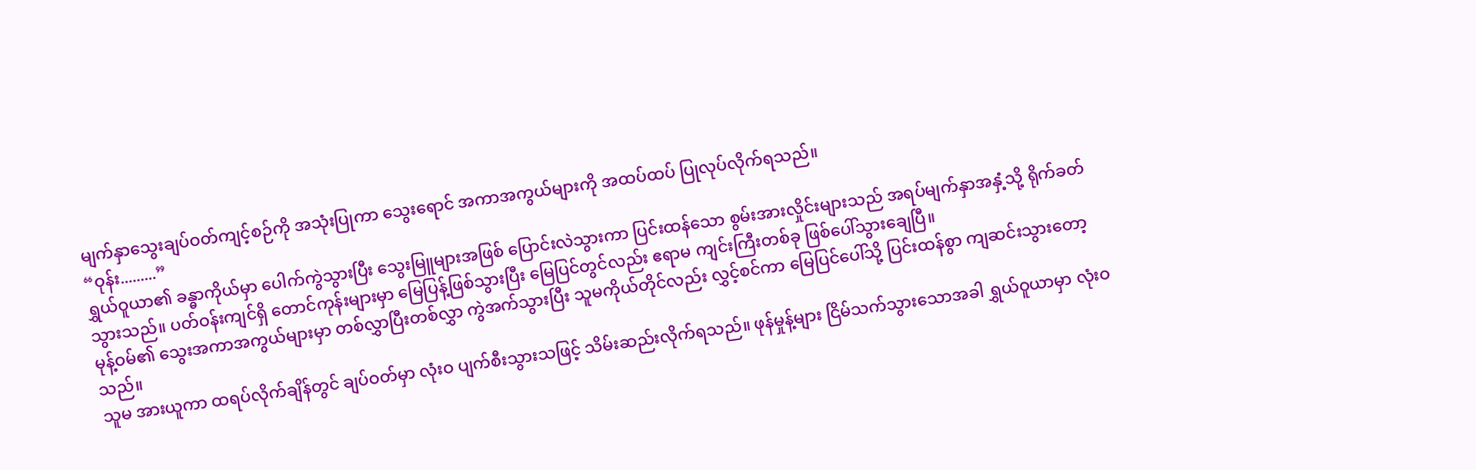မျက်နှာသွေးချပ်ဝတ်ကျင့်စဉ်ကို အသုံးပြုကာ သွေးရောင် အကာအကွယ်များကို အထပ်ထပ် ပြုလုပ်လိုက်ရသည်။
“ဝုန်း.........”
ရွှယ်ဝူယာ၏ ခန္ဓာကိုယ်မှာ ပေါက်ကွဲသွားပြီး သွေးမြူများအဖြစ် ပြောင်းလဲသွားကာ ပြင်းထန်သော စွမ်းအားလှိုင်းများသည် အရပ်မျက်နှာအနှံ့သို့ ရိုက်ခတ်သွားသည်။ ပတ်ဝန်းကျင်ရှိ တောင်ကုန်းများမှာ မြေပြန့်ဖြစ်သွားပြီး မြေပြင်တွင်လည်း ဧရာမ ကျင်းကြီးတစ်ခု ဖြစ်ပေါ်သွားချေပြီ။
မုန့်ဝမ်၏ သွေးအကာအကွယ်များမှာ တစ်လွှာပြီးတစ်လွှာ ကွဲအက်သွားပြီး သူမကိုယ်တိုင်လည်း လွှင့်စင်ကာ မြေပြင်ပေါ်သို့ ပြင်းထန်စွာ ကျဆင်းသွားတော့သည်။
သူမ အားယူကာ ထရပ်လိုက်ချိန်တွင် ချပ်ဝတ်မှာ လုံးဝ ပျက်စီးသွားသဖြင့် သိမ်းဆည်းလိုက်ရသည်။ ဖုန်မှုန့်များ ငြိမ်သက်သွားသောအခါ ရွှယ်ဝူယာမှာ လုံးဝ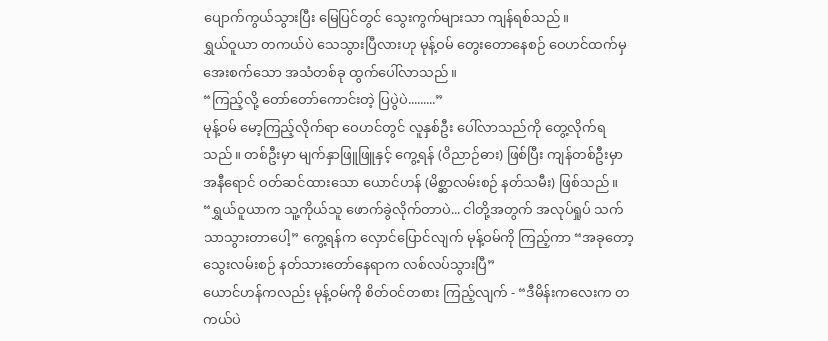ပျောက်ကွယ်သွားပြီး မြေပြင်တွင် သွေးကွက်များသာ ကျန်ရစ်သည်။
ရွှယ်ဝူယာ တကယ်ပဲ သေသွားပြီလားဟု မုန့်ဝမ် တွေးတောနေစဉ် ဝေဟင်ထက်မှ အေးစက်သော အသံတစ်ခု ထွက်ပေါ်လာသည်။
“ကြည့်လို့ တော်တော်ကောင်းတဲ့ ပြပွဲပဲ.........”
မုန့်ဝမ် မော့ကြည့်လိုက်ရာ ဝေဟင်တွင် လူနှစ်ဦး ပေါ်လာသည်ကို တွေ့လိုက်ရသည်။ တစ်ဦးမှာ မျက်နှာဖြူဖြူနှင့် ကွေ့ရန် (ဝိညာဉ်ဓား) ဖြစ်ပြီး ကျန်တစ်ဦးမှာ အနီရောင် ဝတ်ဆင်ထားသော ယောင်ဟန် (မိစ္ဆာလမ်းစဉ် နတ်သမီး) ဖြစ်သည်။
“ရွှယ်ဝူယာက သူ့ကိုယ်သူ ဖောက်ခွဲလိုက်တာပဲ... ငါတို့အတွက် အလုပ်ရှုပ် သက်သာသွားတာပေါ့” ကွေ့ရန်က လှောင်ပြောင်လျက် မုန့်ဝမ်ကို ကြည့်ကာ “အခုတော့ သွေးလမ်းစဉ် နတ်သားတော်နေရာက လစ်လပ်သွားပြီ”
ယောင်ဟန်ကလည်း မုန့်ဝမ်ကို စိတ်ဝင်တစား ကြည့်လျက် - “ဒီမိန်းကလေးက တကယ်ပဲ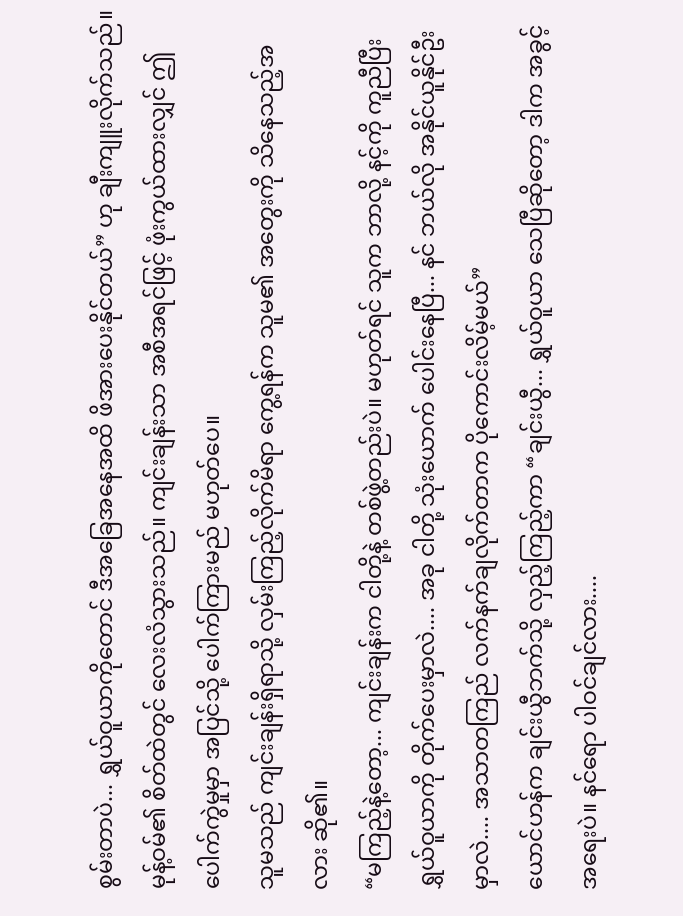စွမ်းတာပဲ... ရွှယ်ဝူယာကိုတောင် ဒီအခြေအနေအထိ ဖိအားပေးနိုင်တယ်” ဟု ချီးကျူးလိုက်သည်။
မုန့်ဝမ်၏ စိတ်ထဲတွင် လေးလံသွားသည်။ ကျင်းချန်းသာ အစီအရင်ဖြင့် ဖုံးကွယ်ထားလျှင် ဤပေါက်ကွဲမှုမှာ အပြင်သို့ ပေါက်ကြားမည် မဟုတ်ပေ။
သူမသည် ကျင်းချန်းရှိရာသို့ လှမ်းကြည့်လိုက်မိရာ ကွေ့ရန်က သူမ၏ အတွေးကို သိနေသည့်အလား ဆို၏။
“မကြည့်နဲ့တော့... ကျင်းချန်းက ငါတို့နဲ့ တစ်ဖွဲ့တည်းပဲ။ မဟုတ်ရင် သူက ဘာလို့ နင့်ကို ကူညီပြီး ရွှယ်ဝူယာကို တိုက်ပေးမှာလဲ.... အခု ငါတို့ သုံးယောက် ပေါင်းနေပြီ... နင် ဘယ်လို အနိုင်ယူနိုင်ဦးမှာလဲ.... အသာတကြည် လက်နက်ချလိုက်တာက ပိုကောင်းလိမ့်မယ်”
ယောင်ဟန်က ချင်းယွီဘက်သို့ လှည့်ကြည့်ကာ “ချင်းယွီ... ရွှယ်ဝူယာ သေပြီဆိုတော့ ဒါက အခွင့်အရေးပဲ။ နင်ရော ပါဝင်ချင်လား....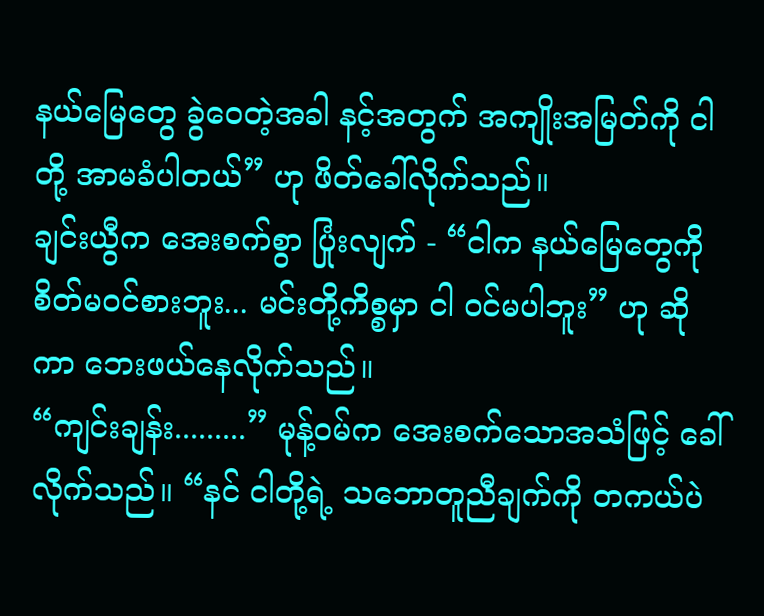နယ်မြေတွေ ခွဲဝေတဲ့အခါ နင့်အတွက် အကျိုးအမြတ်ကို ငါတို့ အာမခံပါတယ်” ဟု ဖိတ်ခေါ်လိုက်သည်။
ချင်းယွီက အေးစက်စွာ ပြုံးလျက် - “ငါက နယ်မြေတွေကို စိတ်မဝင်စားဘူး... မင်းတို့ကိစ္စမှာ ငါ ဝင်မပါဘူး” ဟု ဆိုကာ ဘေးဖယ်နေလိုက်သည်။
“ကျင်းချန်း.........” မုန့်ဝမ်က အေးစက်သောအသံဖြင့် ခေါ်လိုက်သည်။ “နင် ငါတို့ရဲ့ သဘောတူညီချက်ကို တကယ်ပဲ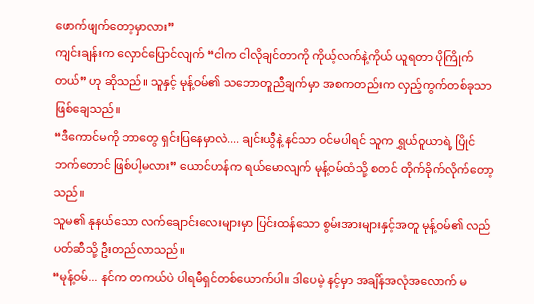ဖောက်ဖျက်တော့မှာလား”
ကျင်းချန်းက လှောင်ပြောင်လျက် “ငါက ငါလိုချင်တာကို ကိုယ့်လက်နဲ့ကိုယ် ယူရတာ ပိုကြိုက်တယ်” ဟု ဆိုသည်။ သူနှင့် မုန့်ဝမ်၏ သဘောတူညီချက်မှာ အစကတည်းက လှည့်ကွက်တစ်ခုသာ ဖြစ်ချေသည်။
“ဒီကောင်မကို ဘာတွေ ရှင်းပြနေမှာလဲ.... ချင်းယွီနဲ့ နင်သာ ဝင်မပါရင် သူက ရွှယ်ဝူယာရဲ့ ပြိုင်ဘက်တောင် ဖြစ်ပါ့မလား” ယောင်ဟန်က ရယ်မောလျက် မုန့်ဝမ်ထံသို့ စတင် တိုက်ခိုက်လိုက်တော့သည်။
သူမ၏ နုနယ်သော လက်ချောင်းလေးများမှာ ပြင်းထန်သော စွမ်းအားများနှင့်အတူ မုန့်ဝမ်၏ လည်ပတ်ဆီသို့ ဦးတည်လာသည်။
“မုန့်ဝမ်... နင်က တကယ်ပဲ ပါရမီရှင်တစ်ယောက်ပါ။ ဒါပေမဲ့ နင့်မှာ အချိန်အလုံအလောက် မ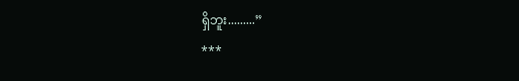ရှိဘူး.........”
***